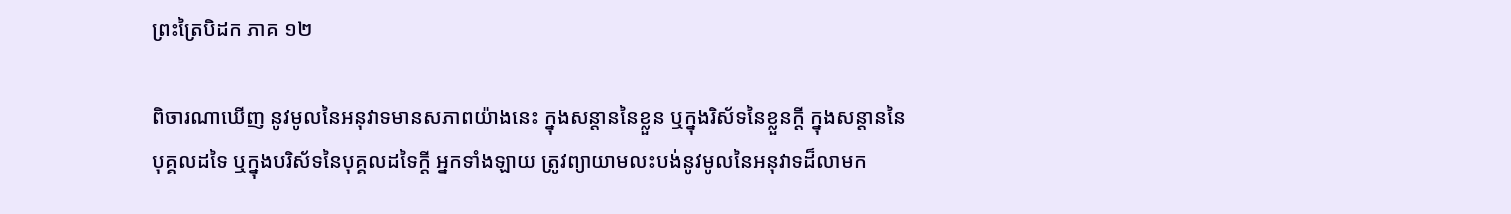ព្រះត្រៃបិដក ភាគ ១២

ពិចារណាឃើញ នូវមូលនៃអនុវាទមានសភាពយ៉ាងនេះ ក្នុងសន្ដាននៃខ្លួន ឬក្នុងរិស័ទនៃខ្លួនក្ដី ក្នុងសន្ដាននៃបុគ្គលដទៃ ឬក្នុងបរិស័ទនៃបុគ្គលដទៃក្ដី អ្នកទាំងឡាយ ត្រូវព្យាយាមលះបង់នូវមូលនៃអនុវាទដ៏លាមក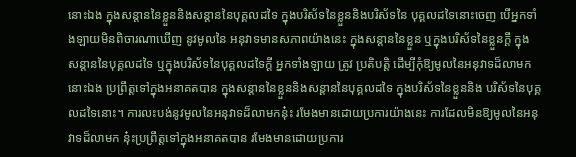នោះឯង ក្នុងសន្ដាននៃខ្លួននិងសន្ដាននៃបុគ្គលដទៃ ក្នុងបរិស័ទនៃខ្លួននិងបរិស័ទនៃ បុគ្គលដទៃនោះចេញ បើអ្នកទាំងឡាយមិនពិចារណាឃើញ នូវមូលនៃ អនុវាទមានសភាពយ៉ាងនេះ ក្នុងសន្ដាននៃខ្លួន ឬក្នុងបរិស័ទនៃខ្លួនក្ដី ក្នុង សន្ដាននៃបុគ្គលដទៃ ឬក្នុងបរិស័ទនៃបុគ្គលដទៃក្ដី អ្នកទាំងឡាយ ត្រូវ ប្រតិបត្ដិ ដើម្បីកុំឱ្យមូលនៃអនុវាទដ៏លាមកនោះឯង ប្រព្រឹត្ដទៅក្នុងអនាគតបាន ក្នុងសន្ដាននៃខ្លួននិងសន្ដាននៃបុគ្គលដទៃ ក្នុងបរិស័ទនៃខ្លួននិង បរិស័ទនៃបុគ្គលដទៃនោះ។ ការលះបង់នូវមូលនៃអនុវាទដ៏លាមកនុ៎ះ រមែងមានដោយប្រការយ៉ាងនេះ ការដែលមិនឱ្យមូលនៃអនុវាទដ៏លាមក នុ៎ះប្រព្រឹត្ដទៅក្នុងអនាគតបាន រមែងមានដោយប្រការ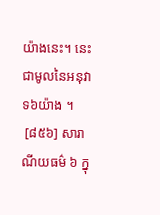យ៉ាងនេះ។ នេះ ជាមូលនៃអនុវាទ៦យ៉ាង ។
 [៨៥៦] សារាណីយធម៌ ៦ ក្នុ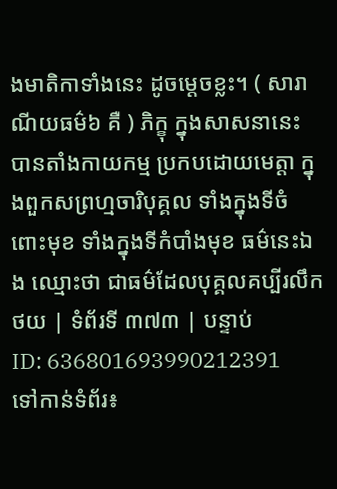ងមាតិកាទាំងនេះ ដូចម្ដេចខ្លះ។ ( សារាណីយធម៌៦ គឺ ) ភិក្ខុ ក្នុងសាសនានេះ បានតាំងកាយកម្ម ប្រកបដោយមេត្ដា ក្នុងពួកសព្រហ្មចារិបុគ្គល ទាំងក្នុងទីចំពោះមុខ ទាំងក្នុងទីកំបាំងមុខ ធម៌នេះឯង ឈ្មោះថា ជាធម៌ដែលបុគ្គលគប្បីរលឹក
ថយ | ទំព័រទី ៣៧៣ | បន្ទាប់
ID: 636801693990212391
ទៅកាន់ទំព័រ៖